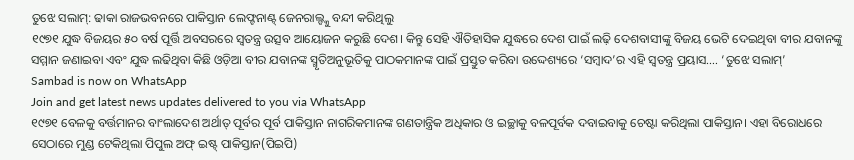ତୁଝେ ସଲାମ୍: ଢାକା ରାଜଭବନରେ ପାକିସ୍ତାନ ଲେଫ୍ଟନାଣ୍ଟ୍ ଜେନରାଲ୍ଙ୍କୁ ବନ୍ଦୀ କରିଥିଲୁ
୧୯୭୧ ଯୁଦ୍ଧ ବିଜୟର ୫୦ ବର୍ଷ ପୂର୍ତ୍ତି ଅବସରରେ ସ୍ୱତନ୍ତ୍ର ଉତ୍ସବ ଆୟୋଜନ କରୁଛି ଦେଶ। କିନ୍ତୁ ସେହି ଐତିହାସିକ ଯୁଦ୍ଧରେ ଦେଶ ପାଇଁ ଲଢ଼ି ଦେଶବାସୀଙ୍କୁ ବିଜୟ ଭେଟି ଦେଇଥିବା ବୀର ଯବାନଙ୍କୁ ସମ୍ମାନ ଜଣାଇବା ଏବଂ ଯୁଦ୍ଧ ଲଢିଥିବା କିଛି ଓଡ଼ିଆ ବୀର ଯବାନଙ୍କ ସ୍ମୃତିଅନୁଭୂତିକୁ ପାଠକମାନଙ୍କ ପାଇଁ ପ୍ରସ୍ତୁତ କରିବା ଉଦ୍ଦେଶ୍ୟରେ ‘ସମ୍ବାଦ’ର ଏହି ସ୍ୱତନ୍ତ୍ର ପ୍ରୟାସ…. ‘ତୁଝେ ସଲାମ୍’
Sambad is now on WhatsApp
Join and get latest news updates delivered to you via WhatsApp
୧୯୭୧ ବେଳକୁ ବର୍ତ୍ତମାନର ବାଂଲାଦେଶ ଅର୍ଥାତ୍ ପୂର୍ବର ପୂର୍ବ ପାକିସ୍ତାନ ନାଗରିକମାନଙ୍କ ଗଣତାନ୍ତ୍ରିକ ଅଧିକାର ଓ ଇଚ୍ଛାକୁ ବଳପୂର୍ବକ ଦବାଇବାକୁ ଚେଷ୍ଟା କରିଥିଲା ପାକିସ୍ତାନ। ଏହା ବିରୋଧରେ ସେଠାରେ ମୁଣ୍ଡ ଟେକିଥିଲା ପିପୁଲ ଅଫ୍ ଇଷ୍ଟ୍ ପାକିସ୍ତାନ(ପିଇପି)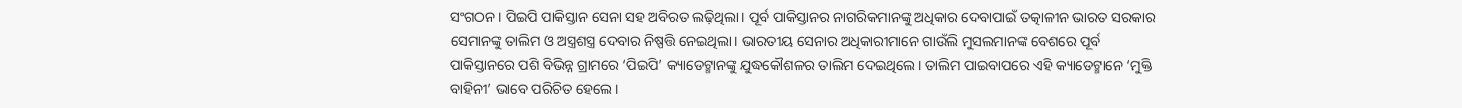ସଂଗଠନ। ପିଇପି ପାକିସ୍ତାନ ସେନା ସହ ଅବିରତ ଲଢ଼ିଥିଲା। ପୂର୍ବ ପାକିସ୍ତାନର ନାଗରିକମାନଙ୍କୁ ଅଧିକାର ଦେବାପାଇଁ ତତ୍କାଳୀନ ଭାରତ ସରକାର ସେମାନଙ୍କୁ ତାଲିମ ଓ ଅସ୍ତ୍ରଶସ୍ତ୍ର ଦେବାର ନିଷ୍ପତ୍ତି ନେଇଥିଲା। ଭାରତୀୟ ସେନାର ଅଧିକାରୀମାନେ ଗାଉଁଲି ମୁସଲମାନଙ୍କ ବେଶରେ ପୂର୍ବ ପାକିସ୍ତାନରେ ପଶି ବିଭିନ୍ନ ଗ୍ରାମରେ ‘ପିଇପି’ କ୍ୟାଡେଟ୍ମାନଙ୍କୁ ଯୁଦ୍ଧକୌଶଳର ତାଲିମ ଦେଇଥିଲେ। ତାଲିମ ପାଇବାପରେ ଏହି କ୍ୟାଡେଟ୍ମାନେ ‘ମୁକ୍ତି ବାହିନୀ’ ଭାବେ ପରିଚିତ ହେଲେ।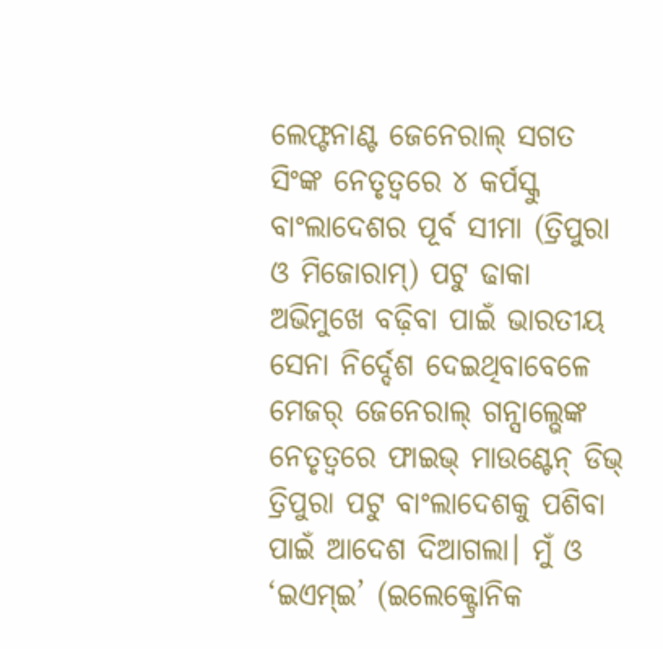ଲେଫ୍ଟନାଣ୍ଟ ଜେନେରାଲ୍ ସଗତ ସିଂଙ୍କ ନେତୃତ୍ବରେ ୪ କର୍ପସ୍କୁ ବାଂଲାଦେଶର ପୂର୍ବ ସୀମା (ତ୍ରିପୁରା ଓ ମିଜୋରାମ୍) ପଟୁ ଢାକା ଅଭିମୁଖେ ବଢ଼ିବା ପାଇଁ ଭାରତୀୟ ସେନା ନିର୍ଦ୍ଦେଶ ଦେଇଥିବାବେଳେ ମେଜର୍ ଜେନେରାଲ୍ ଗନ୍ସାଲ୍ଭେଙ୍କ ନେତୃତ୍ବରେ ଫାଇଭ୍ ମାଉଣ୍ଟେନ୍ ଡିଭ୍ ତ୍ରିପୁରା ପଟୁ ବାଂଲାଦେଶକୁ ପଶିବା ପାଇଁ ଆଦେଶ ଦିଆଗଲା। ମୁଁ ଓ ‘ଇଏମ୍ଇ’ (ଇଲେକ୍ଟ୍ରୋନିକ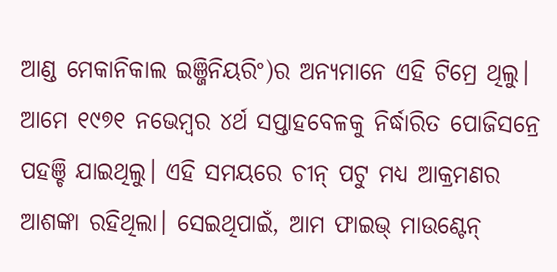ଆଣ୍ଡ ମେକାନିକାଲ ଇଞ୍ଜିନିୟରିଂ)ର ଅନ୍ୟମାନେ ଏହି ଟିମ୍ରେ ଥିଲୁ। ଆମେ ୧୯୭୧ ନଭେମ୍ବର ୪ର୍ଥ ସପ୍ତାହବେଳକୁ ନିର୍ଦ୍ଧାରିତ ପୋଜିସନ୍ରେ ପହଞ୍ଚି ଯାଇଥିଲୁ। ଏହି ସମୟରେ ଚୀନ୍ ପଟୁ ମଧ୍ୟ ଆକ୍ରମଣର ଆଶଙ୍କା ରହିଥିଲା। ସେଇଥିପାଇଁ, ଆମ ଫାଇଭ୍ ମାଉଣ୍ଟେନ୍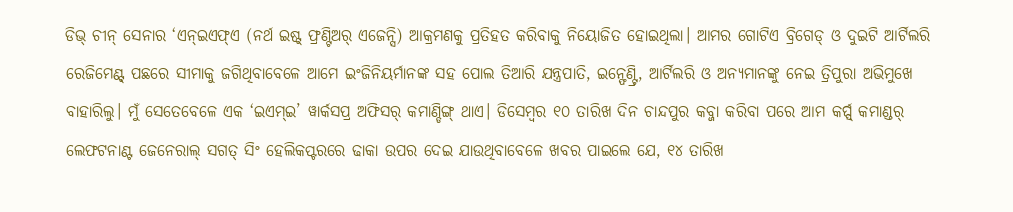ଡିଭ୍ ଚୀନ୍ ସେନାର ‘ଏନ୍ଇଏଫ୍ଏ (ନର୍ଥ ଇଷ୍ଟ୍ ଫ୍ରଣ୍ଟିଅର୍ ଏଜେନ୍ସି) ଆକ୍ରମଣକୁ ପ୍ରତିହତ କରିବାକୁ ନିୟୋଜିତ ହୋଇଥିଲା। ଆମର ଗୋଟିଏ ବ୍ରିଗେଡ୍ ଓ ଦୁଇଟି ଆର୍ଟିଲରି ରେଜିମେଣ୍ଟ୍ ପଛରେ ସୀମାକୁ ଜଗିଥିବାବେଳେ ଆମେ ଇଂଜିନିୟର୍ମାନଙ୍କ ସହ ପୋଲ ତିଆରି ଯନ୍ତ୍ରପାତି, ଇନ୍ଫେଣ୍ଟ୍ରି, ଆର୍ଟିଲରି ଓ ଅନ୍ୟମାନଙ୍କୁ ନେଇ ତ୍ରିପୁରା ଅଭିମୁଖେ ବାହାରିଲୁ। ମୁଁ ସେତେବେଳେ ଏକ ‘ଇଏମ୍ଇ’ ୱାର୍କସପ୍ର ଅଫିସର୍ କମାଣ୍ଡିଙ୍ଗ୍ ଥାଏ। ଡିସେମ୍ବର ୧୦ ତାରିଖ ଦିନ ଚାନ୍ଦପୁର କବ୍ଜା କରିବା ପରେ ଆମ କର୍ପ୍ସ୍ କମାଣ୍ଡର୍ ଲେଫଟନାଣ୍ଟ ଜେନେରାଲ୍ ସଗତ୍ ସିଂ ହେଲିକପ୍ଟରରେ ଢାକା ଉପର ଦେଇ ଯାଉଥିବାବେଳେ ଖବର ପାଇଲେ ଯେ, ୧୪ ତାରିଖ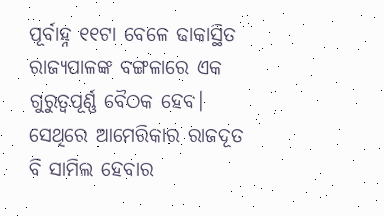ପୂର୍ବାହ୍ନ ୧୧ଟା ବେଳେ ଢାକାସ୍ଥିତ ରାଜ୍ୟପାଳଙ୍କ ବଙ୍ଗଳାରେ ଏକ ଗୁରୁତ୍ବପୂର୍ଣ୍ଣ ବୈଠକ ହେବ। ସେଥିରେ ଆମେରିକାର ରାଜଦୂତ ବି ସାମିଲ ହେବାର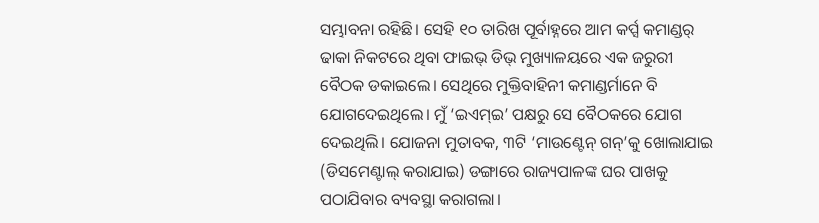ସମ୍ଭାବନା ରହିଛି। ସେହି ୧୦ ତାରିଖ ପୂର୍ବାହ୍ନରେ ଆମ କର୍ପ୍ସ କମାଣ୍ଡର୍ ଢାକା ନିକଟରେ ଥିବା ଫାଇଭ୍ ଡିଭ୍ ମୁଖ୍ୟାଳୟରେ ଏକ ଜରୁରୀ ବୈଠକ ଡକାଇଲେ। ସେଥିରେ ମୁକ୍ତିବାହିନୀ କମାଣ୍ଡର୍ମାନେ ବି ଯୋଗଦେଇଥିଲେ। ମୁଁ ‘ଇଏମ୍ଇ’ ପକ୍ଷରୁ ସେ ବୈଠକରେ ଯୋଗ ଦେଇଥିଲି। ଯୋଜନା ମୁତାବକ, ୩ଟି ‘ମାଉଣ୍ଟେନ୍ ଗନ୍’କୁ ଖୋଲାଯାଇ (ଡିସମେଣ୍ଟାଲ୍ କରାଯାଇ) ଡଙ୍ଗାରେ ରାଜ୍ୟପାଳଙ୍କ ଘର ପାଖକୁ ପଠାଯିବାର ବ୍ୟବସ୍ଥା କରାଗଲା।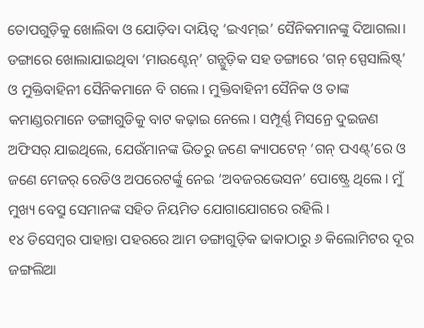ତୋପଗୁଡ଼ିକୁ ଖୋଲିବା ଓ ଯୋଡ଼ିବା ଦାୟିତ୍ୱ ‘ଇଏମ୍ଇ’ ସୈନିକମାନଙ୍କୁ ଦିଆଗଲା। ଡଙ୍ଗାରେ ଖୋଲାଯାଇଥିବା ‘ମାଉଣ୍ଟେନ୍’ ଗନ୍ଗୁଡ଼ିକ ସହ ଡଙ୍ଗାରେ ‘ଗନ୍ ସ୍ପେସାଲିଷ୍ଟ୍’ ଓ ମୁକ୍ତିବାହିନୀ ସୈନିକମାନେ ବି ଗଲେ। ମୁକ୍ତିବାହିନୀ ସୈନିକ ଓ ତାଙ୍କ କମାଣ୍ଡରମାନେ ଡଙ୍ଗାଗୁଡିକୁ ବାଟ କଢ଼ାଇ ନେଲେ। ସମ୍ପୂର୍ଣ୍ଣ ମିସନ୍ରେ ଦୁଇଜଣ ଅଫିସର୍ ଯାଇଥିଲେ, ଯେଉଁମାନଙ୍କ ଭିତରୁ ଜଣେ କ୍ୟାପଟେନ୍ ‘ଗନ୍ ପଏଣ୍ଟ୍’ରେ ଓ ଜଣେ ମେଜର୍ ରେଡିଓ ଅପରେଟର୍ଙ୍କୁ ନେଇ ‘ଅବଜରଭେସନ’ ପୋଷ୍ଟ୍ରେ ଥିଲେ। ମୁଁ ମୁଖ୍ୟ ବେସ୍ରୁ ସେମାନଙ୍କ ସହିତ ନିୟମିତ ଯୋଗାଯୋଗରେ ରହିଲି।
୧୪ ଡିସେମ୍ବର ପାହାନ୍ତା ପହରରେ ଆମ ଡଙ୍ଗାଗୁଡ଼ିକ ଢାକାଠାରୁ ୬ କିଲୋମିଟର ଦୂର ଜଙ୍ଗଲିଆ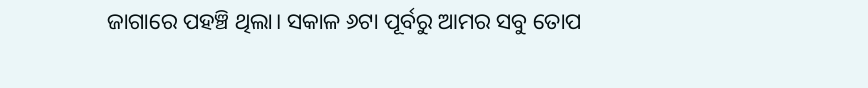ଜାଗାରେ ପହଞ୍ଚି ଥିଲା। ସକାଳ ୬ଟା ପୂର୍ବରୁ ଆମର ସବୁ ତୋପ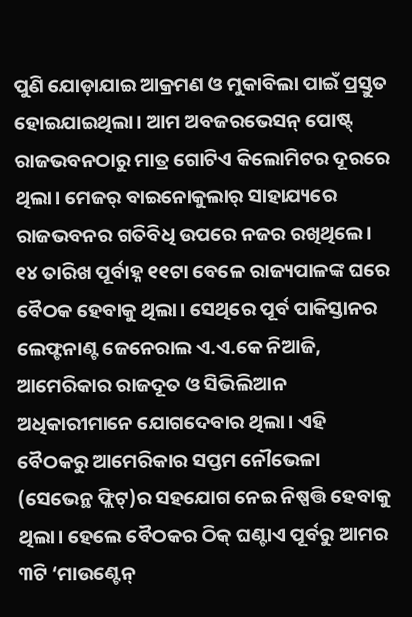ପୁଣି ଯୋଡ଼ାଯାଇ ଆକ୍ରମଣ ଓ ମୁକାବିଲା ପାଇଁ ପ୍ରସ୍ତୁତ ହୋଇଯାଇଥିଲା। ଆମ ଅବଜରଭେସନ୍ ପୋଷ୍ଟ୍ ରାଜଭବନଠାରୁ ମାତ୍ର ଗୋଟିଏ କିଲୋମିଟର ଦୂରରେ ଥିଲା। ମେଜର୍ ବାଇନୋକୁଲାର୍ ସାହାଯ୍ୟରେ ରାଜଭବନର ଗତିବିଧି ଉପରେ ନଜର ରଖିଥିଲେ। ୧୪ ତାରିଖ ପୂର୍ବାହ୍ନ ୧୧ଟା ବେଳେ ରାଜ୍ୟପାଳଙ୍କ ଘରେ ବୈଠକ ହେବାକୁ ଥିଲା। ସେଥିରେ ପୂର୍ବ ପାକିସ୍ତାନର ଲେଫ୍ଟନାଣ୍ଟ ଜେନେରାଲ ଏ.ଏ.କେ ନିଆଜି, ଆମେରିକାର ରାଜଦୂତ ଓ ସିଭିଲିଆନ ଅଧିକାରୀମାନେ ଯୋଗଦେବାର ଥିଲା। ଏହି ବୈଠକରୁ ଆମେରିକାର ସପ୍ତମ ନୌଭେଳା (ସେଭେନ୍ଥ ଫ୍ଲିଟ୍)ର ସହଯୋଗ ନେଇ ନିଷ୍ପତ୍ତି ହେବାକୁ ଥିଲା। ହେଲେ ବୈଠକର ଠିକ୍ ଘଣ୍ଟାଏ ପୂର୍ବରୁ ଆମର ୩ଟି ‘ମାଉଣ୍ଟେନ୍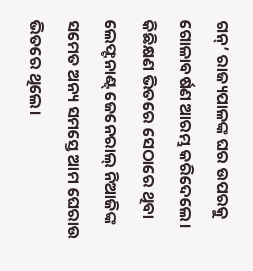ଗନ୍’ ରାଜ୍ୟପାଳଙ୍କ ଘର ଉପରକୁ ଗୋଳାବର୍ଷଣ ଆରମ୍ଭ କରିଦେଲେ। କିଛିକ୍ଷଣ ଭିତରେ ସେଠାରେ ଥିବା ଲେଫ୍ଟନାଣ୍ଟ୍ ଜେନେରାଲ୍ ନିଆଜିଙ୍କ ସମେତ ଅନ୍ୟ ସମସ୍ତେ ଆମ ଘେରାଉ ଭିତରେ ଥିଲେ।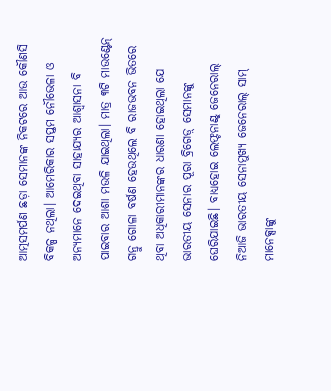ଆତ୍ମସମର୍ପଣ ଛଡ଼ା ସେମାନଙ୍କ ନିକଟରେ ଆଉ କୌଣସି ବିକଳ୍ପ ନଥିଲା। ଆମେରିକାର ସପ୍ତମ ନୌଭେଳା ଓ ଅନ୍ୟମାନେ ଦେଇଥିବା ସାହାଯ୍ୟର ଆଶ୍ବାସନା ବି ପାଇବାର ଆଶା ମଉଳି ଯାଇଥିଲା। ମାତ୍ର ୩ଟି ମାଉଣ୍ଟେନ୍ ଗନ୍ରୁ ଗୋଳା ବର୍ଷଣ ହେଉଥିଲେ ବି ରାଜଭବନ ଭିତରେ ଥିବା ଅଧିକାରୀମାନଙ୍କର ଧାରଣା ହୋଇଥିଲା ଯେ ଭାରତୀୟ ସେନାର ପୂରା ବ୍ରିଗେଡ଼୍ ସେମାନଙ୍କୁ ଘେରିଯାଇଛି। ବାଧ୍ୟହୋଇ ଲେଫ୍ଟନାଣ୍ଟ୍ ଜେନେରାଲ୍ ନିଆଜି ଭାରତୀୟ ସେନାମୁଖ୍ୟ ଜେନେରାଲ୍ ସାମ୍ ମାନେକ୍ସାଙ୍କୁ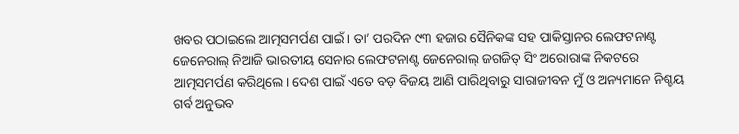ଖବର ପଠାଇଲେ ଆତ୍ମସମର୍ପଣ ପାଇଁ। ତା’ ପରଦିନ ୯୩ ହଜାର ସୈନିକଙ୍କ ସହ ପାକିସ୍ତାନର ଲେଫଟନାଣ୍ଟ ଜେନେରାଲ୍ ନିଆଜି ଭାରତୀୟ ସେନାର ଲେଫଟନାଣ୍ଟ ଜେନେରାଲ୍ ଜଗଜିତ୍ ସିଂ ଅରୋରାଙ୍କ ନିକଟରେ ଆତ୍ମସମର୍ପଣ କରିଥିଲେ। ଦେଶ ପାଇଁ ଏତେ ବଡ଼ ବିଜୟ ଆଣି ପାରିଥିବାରୁ ସାରାଜୀବନ ମୁଁ ଓ ଅନ୍ୟମାନେ ନିଶ୍ଚୟ ଗର୍ବ ଅନୁଭବ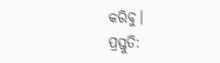କରିବୁ।
ପ୍ରସ୍ତୁତି: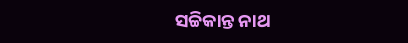ସଚ୍ଚିକାନ୍ତ ନାଥ